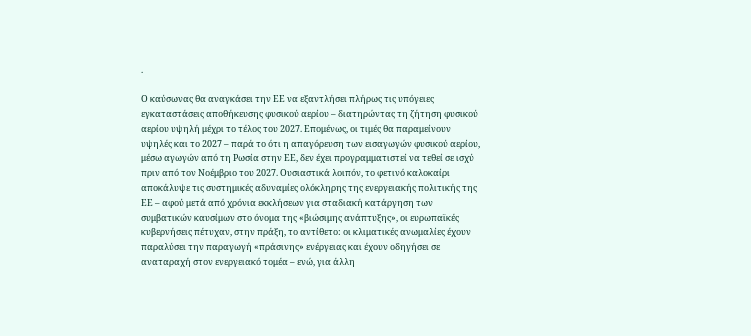.

Ο καύσωνας θα αναγκάσει την ΕΕ να εξαντλήσει πλήρως τις υπόγειες εγκαταστάσεις αποθήκευσης φυσικού αερίου – διατηρώντας τη ζήτηση φυσικού αερίου υψηλή μέχρι το τέλος του 2027. Επομένως, οι τιμές θα παραμείνουν υψηλές και το 2027 – παρά το ότι η απαγόρευση των εισαγωγών φυσικού αερίου, μέσω αγωγών από τη Ρωσία στην ΕΕ, δεν έχει προγραμματιστεί να τεθεί σε ισχύ πριν από τον Νοέμβριο του 2027. Ουσιαστικά λοιπόν, το φετινό καλοκαίρι αποκάλυψε τις συστημικές αδυναμίες ολόκληρης της ενεργειακής πολιτικής της ΕΕ – αφού μετά από χρόνια εκκλήσεων για σταδιακή κατάργηση των συμβατικών καυσίμων στο όνομα της «βιώσιμης ανάπτυξης», οι ευρωπαϊκές κυβερνήσεις πέτυχαν, στην πράξη, το αντίθετο: οι κλιματικές ανωμαλίες έχουν παραλύσει την παραγωγή «πράσινης» ενέργειας και έχουν οδηγήσει σε αναταραχή στον ενεργειακό τομέα – ενώ, για άλλη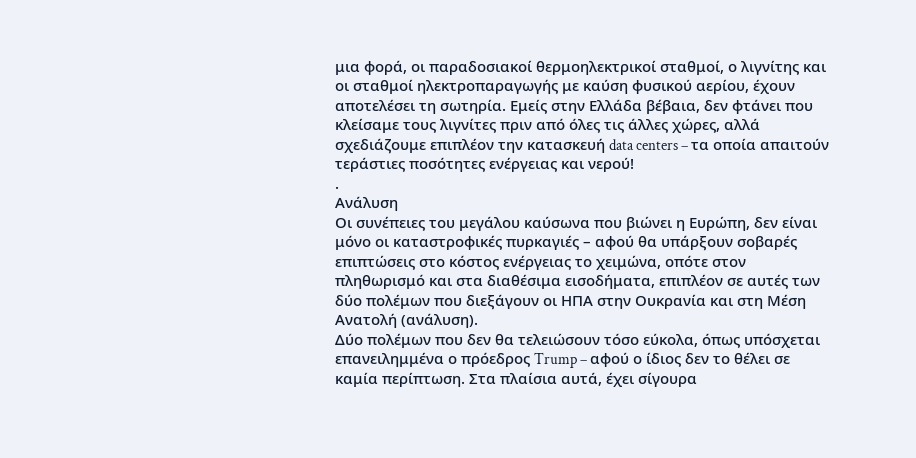μια φορά, οι παραδοσιακοί θερμοηλεκτρικοί σταθμοί, ο λιγνίτης και οι σταθμοί ηλεκτροπαραγωγής με καύση φυσικού αερίου, έχουν αποτελέσει τη σωτηρία. Εμείς στην Ελλάδα βέβαια, δεν φτάνει που κλείσαμε τους λιγνίτες πριν από όλες τις άλλες χώρες, αλλά σχεδιάζουμε επιπλέον την κατασκευή data centers – τα οποία απαιτούν τεράστιες ποσότητες ενέργειας και νερού!
.
Ανάλυση
Οι συνέπειες του μεγάλου καύσωνα που βιώνει η Ευρώπη, δεν είναι μόνο οι καταστροφικές πυρκαγιές – αφού θα υπάρξουν σοβαρές επιπτώσεις στο κόστος ενέργειας το χειμώνα, οπότε στον πληθωρισμό και στα διαθέσιμα εισοδήματα, επιπλέον σε αυτές των δύο πολέμων που διεξάγουν οι ΗΠΑ στην Ουκρανία και στη Μέση Ανατολή (ανάλυση).
Δύο πολέμων που δεν θα τελειώσουν τόσο εύκολα, όπως υπόσχεται επανειλημμένα ο πρόεδρος Trump – αφού ο ίδιος δεν το θέλει σε καμία περίπτωση. Στα πλαίσια αυτά, έχει σίγουρα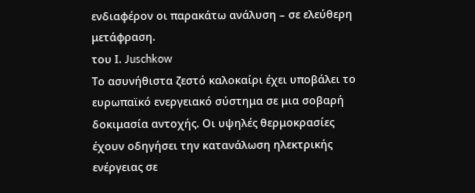ενδιαφέρον οι παρακάτω ανάλυση – σε ελεύθερη μετάφραση.
του Ι. Juschkow
Το ασυνήθιστα ζεστό καλοκαίρι έχει υποβάλει το ευρωπαϊκό ενεργειακό σύστημα σε μια σοβαρή δοκιμασία αντοχής. Οι υψηλές θερμοκρασίες έχουν οδηγήσει την κατανάλωση ηλεκτρικής ενέργειας σε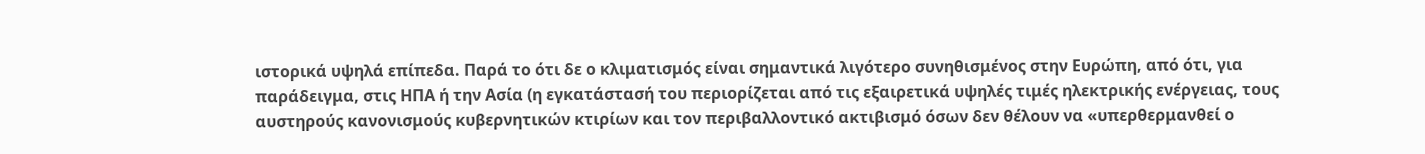ιστορικά υψηλά επίπεδα. Παρά το ότι δε ο κλιματισμός είναι σημαντικά λιγότερο συνηθισμένος στην Ευρώπη, από ότι, για παράδειγμα, στις ΗΠΑ ή την Ασία (η εγκατάστασή του περιορίζεται από τις εξαιρετικά υψηλές τιμές ηλεκτρικής ενέργειας, τους αυστηρούς κανονισμούς κυβερνητικών κτιρίων και τον περιβαλλοντικό ακτιβισμό όσων δεν θέλουν να «υπερθερμανθεί ο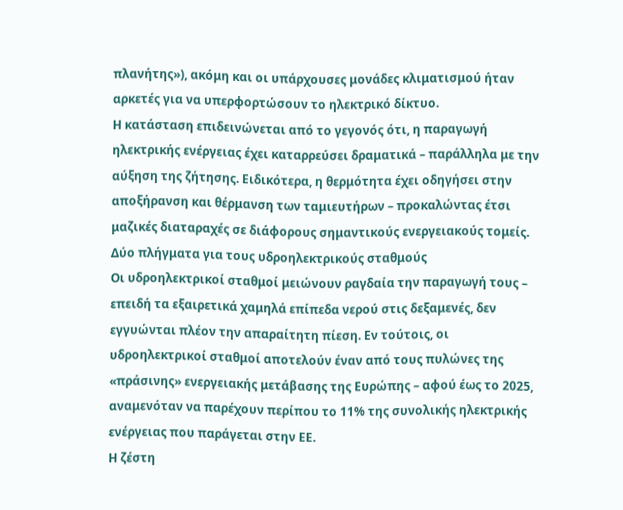πλανήτης»), ακόμη και οι υπάρχουσες μονάδες κλιματισμού ήταν αρκετές για να υπερφορτώσουν το ηλεκτρικό δίκτυο.
Η κατάσταση επιδεινώνεται από το γεγονός ότι, η παραγωγή ηλεκτρικής ενέργειας έχει καταρρεύσει δραματικά – παράλληλα με την αύξηση της ζήτησης. Ειδικότερα, η θερμότητα έχει οδηγήσει στην αποξήρανση και θέρμανση των ταμιευτήρων – προκαλώντας έτσι μαζικές διαταραχές σε διάφορους σημαντικούς ενεργειακούς τομείς.
Δύο πλήγματα για τους υδροηλεκτρικούς σταθμούς
Οι υδροηλεκτρικοί σταθμοί μειώνουν ραγδαία την παραγωγή τους – επειδή τα εξαιρετικά χαμηλά επίπεδα νερού στις δεξαμενές, δεν εγγυώνται πλέον την απαραίτητη πίεση. Εν τούτοις, οι υδροηλεκτρικοί σταθμοί αποτελούν έναν από τους πυλώνες της «πράσινης» ενεργειακής μετάβασης της Ευρώπης – αφού έως το 2025, αναμενόταν να παρέχουν περίπου το 11% της συνολικής ηλεκτρικής ενέργειας που παράγεται στην ΕΕ.
Η ζέστη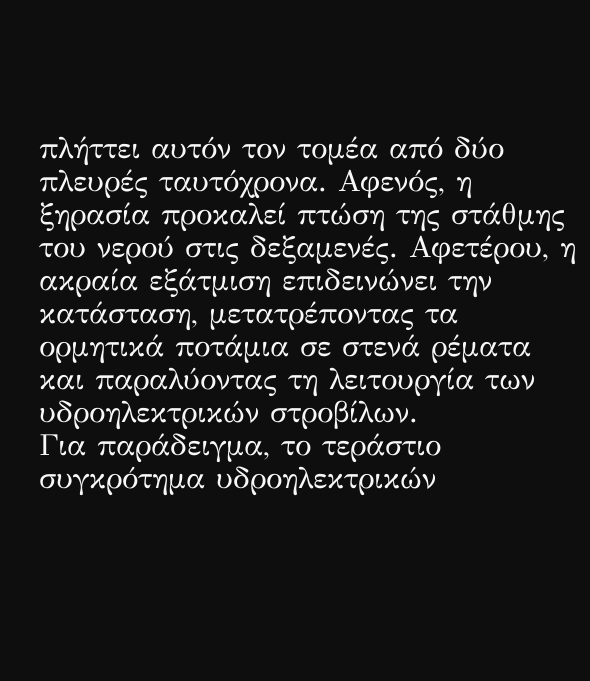πλήττει αυτόν τον τομέα από δύο πλευρές ταυτόχρονα. Αφενός, η ξηρασία προκαλεί πτώση της στάθμης του νερού στις δεξαμενές. Αφετέρου, η ακραία εξάτμιση επιδεινώνει την κατάσταση, μετατρέποντας τα ορμητικά ποτάμια σε στενά ρέματα και παραλύοντας τη λειτουργία των υδροηλεκτρικών στροβίλων.
Για παράδειγμα, το τεράστιο συγκρότημα υδροηλεκτρικών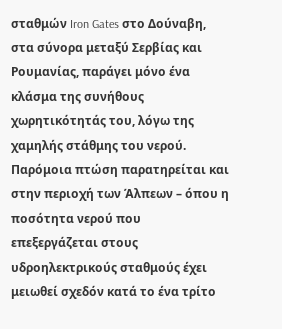σταθμών Iron Gates στο Δούναβη, στα σύνορα μεταξύ Σερβίας και Ρουμανίας, παράγει μόνο ένα κλάσμα της συνήθους χωρητικότητάς του, λόγω της χαμηλής στάθμης του νερού. Παρόμοια πτώση παρατηρείται και στην περιοχή των Άλπεων – όπου η ποσότητα νερού που επεξεργάζεται στους υδροηλεκτρικούς σταθμούς έχει μειωθεί σχεδόν κατά το ένα τρίτο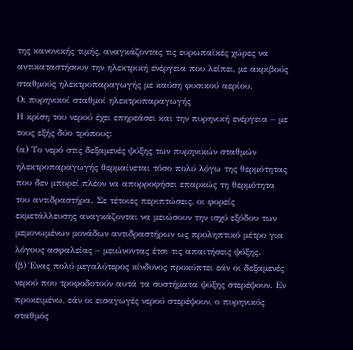της κανονικής τιμής, αναγκάζοντας τις ευρωπαϊκές χώρες να αντικαταστήσουν την ηλεκτρική ενέργεια που λείπει, με ακριβούς σταθμούς ηλεκτροπαραγωγής με καύση φυσικού αερίου.
Οι πυρηνικοί σταθμοί ηλεκτροπαραγωγής
Η κρίση του νερού έχει επηρεάσει και την πυρηνική ενέργεια – με τους εξής δύο τρόπους:
(α) Το νερό στις δεξαμενές ψύξης των πυρηνικών σταθμών ηλεκτροπαραγωγής θερμαίνεται τόσο πολύ λόγω της θερμότητας που δεν μπορεί πλέον να απορροφήσει επαρκώς τη θερμότητα του αντιδραστήρα. Σε τέτοιες περιπτώσεις, οι φορείς εκμετάλλευσης αναγκάζονται να μειώσουν την ισχύ εξόδου των μεμονωμένων μονάδων αντιδραστήρων ως προληπτικό μέτρο για λόγους ασφαλείας – μειώνοντας έτσι τις απαιτήσεις ψύξης.
(β) Ένας πολύ μεγαλύτερος κίνδυνος προκύπτει εάν οι δεξαμενές νερού που τροφοδοτούν αυτά τα συστήματα ψύξης στερέψουν. Εν προκειμένω, εάν οι εισαγωγές νερού στερέψουν, ο πυρηνικός σταθμός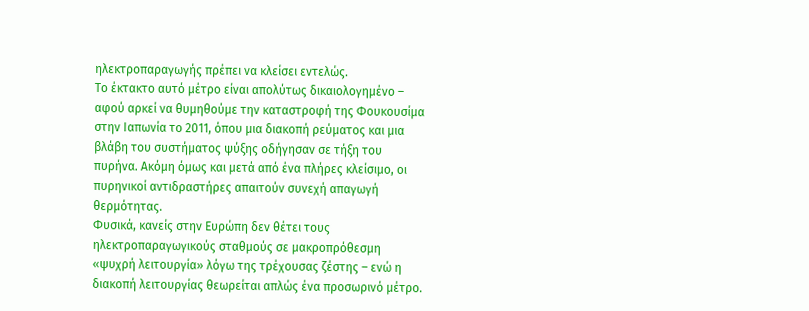ηλεκτροπαραγωγής πρέπει να κλείσει εντελώς.
Το έκτακτο αυτό μέτρο είναι απολύτως δικαιολογημένο – αφού αρκεί να θυμηθούμε την καταστροφή της Φουκουσίμα στην Ιαπωνία το 2011, όπου μια διακοπή ρεύματος και μια βλάβη του συστήματος ψύξης οδήγησαν σε τήξη του πυρήνα. Ακόμη όμως και μετά από ένα πλήρες κλείσιμο, οι πυρηνικοί αντιδραστήρες απαιτούν συνεχή απαγωγή θερμότητας.
Φυσικά, κανείς στην Ευρώπη δεν θέτει τους ηλεκτροπαραγωγικούς σταθμούς σε μακροπρόθεσμη «ψυχρή λειτουργία» λόγω της τρέχουσας ζέστης – ενώ η διακοπή λειτουργίας θεωρείται απλώς ένα προσωρινό μέτρο.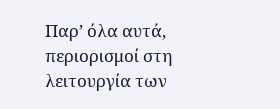Παρ’ όλα αυτά, περιορισμοί στη λειτουργία των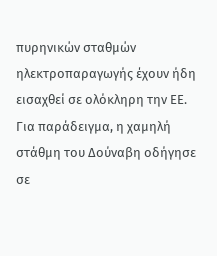πυρηνικών σταθμών ηλεκτροπαραγωγής έχουν ήδη εισαχθεί σε ολόκληρη την ΕΕ.
Για παράδειγμα, η χαμηλή στάθμη του Δούναβη οδήγησε σε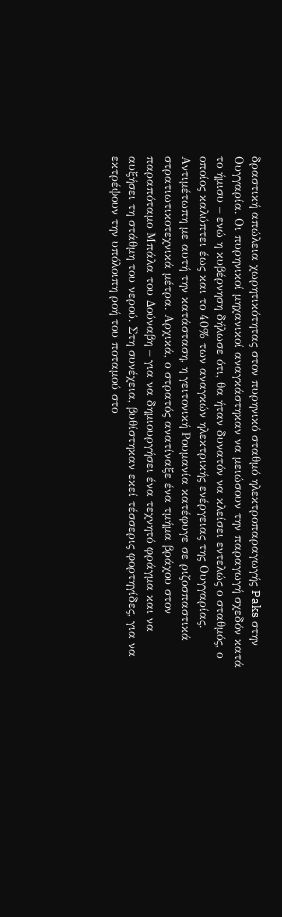δραστική απώλεια χωρητικότητας στον πυρηνικό σταθμό ηλεκτροπαραγωγής Paks στην Ουγγαρία. Οι πυρηνικοί μηχανικοί αναγκάστηκαν να μειώσουν την παραγωγή σχεδόν κατά το ήμισυ – ενώ η κυβέρνηση δήλωσε ότι, θα ήταν δυνατόν να κλείσει εντελώς ο σταθμός, ο οποίος καλύπτει έως και το 40% των αναγκών ηλεκτρικής ενέργειας της Ουγγαρίας.
Αντιμέτωπη με αυτή την κατάσταση, η γειτονική Ρουμανία κατέφυγε σε ριζοσπαστικά στρατιωτικοτεχνικά μέτρα. Αρχικά, ο στρατός ανατίναξε ένα τμήμα βράχου στον παραπόταμο Μπάλα του Δούναβη – για να δημιουργήσει ένα τεχνητό φράγμα και να αυξήσει τη στάθμη του νερού. Στη συνέχεια, βυθίστηκαν εκεί τέσσερις φορτηγίδες, για να εκτρέψουν την υπόλοιπη ροή του ποταμού στο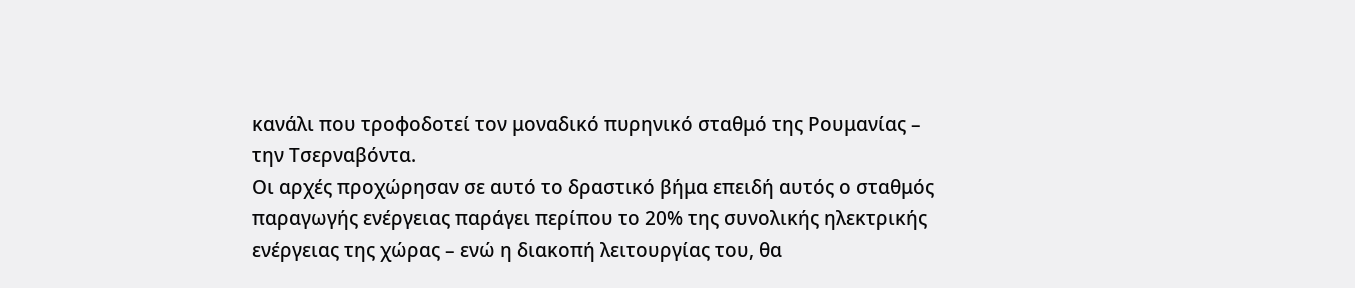κανάλι που τροφοδοτεί τον μοναδικό πυρηνικό σταθμό της Ρουμανίας – την Τσερναβόντα.
Οι αρχές προχώρησαν σε αυτό το δραστικό βήμα επειδή αυτός ο σταθμός παραγωγής ενέργειας παράγει περίπου το 20% της συνολικής ηλεκτρικής ενέργειας της χώρας – ενώ η διακοπή λειτουργίας του, θα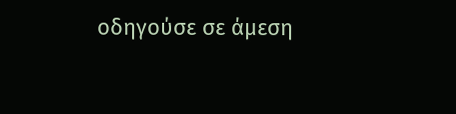οδηγούσε σε άμεση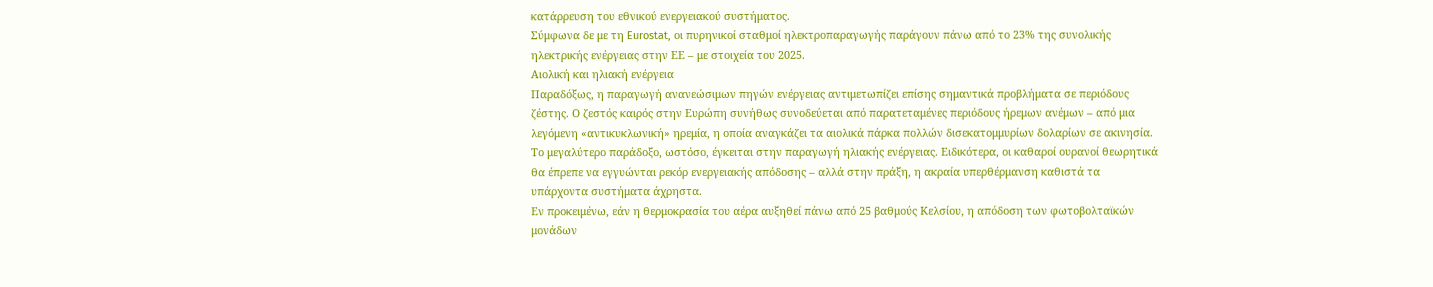κατάρρευση του εθνικού ενεργειακού συστήματος.
Σύμφωνα δε με τη Eurostat, οι πυρηνικοί σταθμοί ηλεκτροπαραγωγής παράγουν πάνω από το 23% της συνολικής ηλεκτρικής ενέργειας στην ΕΕ – με στοιχεία του 2025.
Αιολική και ηλιακή ενέργεια
Παραδόξως, η παραγωγή ανανεώσιμων πηγών ενέργειας αντιμετωπίζει επίσης σημαντικά προβλήματα σε περιόδους ζέστης. Ο ζεστός καιρός στην Ευρώπη συνήθως συνοδεύεται από παρατεταμένες περιόδους ήρεμων ανέμων – από μια λεγόμενη «αντικυκλωνική» ηρεμία, η οποία αναγκάζει τα αιολικά πάρκα πολλών δισεκατομμυρίων δολαρίων σε ακινησία.
Το μεγαλύτερο παράδοξο, ωστόσο, έγκειται στην παραγωγή ηλιακής ενέργειας. Ειδικότερα, οι καθαροί ουρανοί θεωρητικά θα έπρεπε να εγγυώνται ρεκόρ ενεργειακής απόδοσης – αλλά στην πράξη, η ακραία υπερθέρμανση καθιστά τα υπάρχοντα συστήματα άχρηστα.
Εν προκειμένω, εάν η θερμοκρασία του αέρα αυξηθεί πάνω από 25 βαθμούς Κελσίου, η απόδοση των φωτοβολταϊκών μονάδων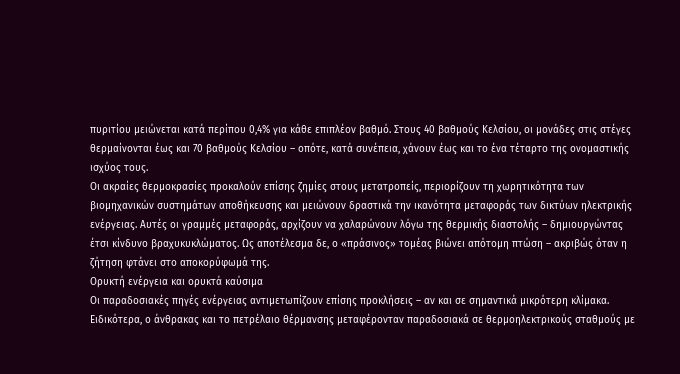πυριτίου μειώνεται κατά περίπου 0,4% για κάθε επιπλέον βαθμό. Στους 40 βαθμούς Κελσίου, οι μονάδες στις στέγες θερμαίνονται έως και 70 βαθμούς Κελσίου – οπότε, κατά συνέπεια, χάνουν έως και το ένα τέταρτο της ονομαστικής ισχύος τους.
Οι ακραίες θερμοκρασίες προκαλούν επίσης ζημίες στους μετατροπείς, περιορίζουν τη χωρητικότητα των βιομηχανικών συστημάτων αποθήκευσης και μειώνουν δραστικά την ικανότητα μεταφοράς των δικτύων ηλεκτρικής ενέργειας. Αυτές οι γραμμές μεταφοράς, αρχίζουν να χαλαρώνουν λόγω της θερμικής διαστολής – δημιουργώντας έτσι κίνδυνο βραχυκυκλώματος. Ως αποτέλεσμα δε, ο «πράσινος» τομέας βιώνει απότομη πτώση – ακριβώς όταν η ζήτηση φτάνει στο αποκορύφωμά της.
Ορυκτή ενέργεια και ορυκτά καύσιμα
Οι παραδοσιακές πηγές ενέργειας αντιμετωπίζουν επίσης προκλήσεις – αν και σε σημαντικά μικρότερη κλίμακα. Ειδικότερα, ο άνθρακας και το πετρέλαιο θέρμανσης μεταφέρονταν παραδοσιακά σε θερμοηλεκτρικούς σταθμούς με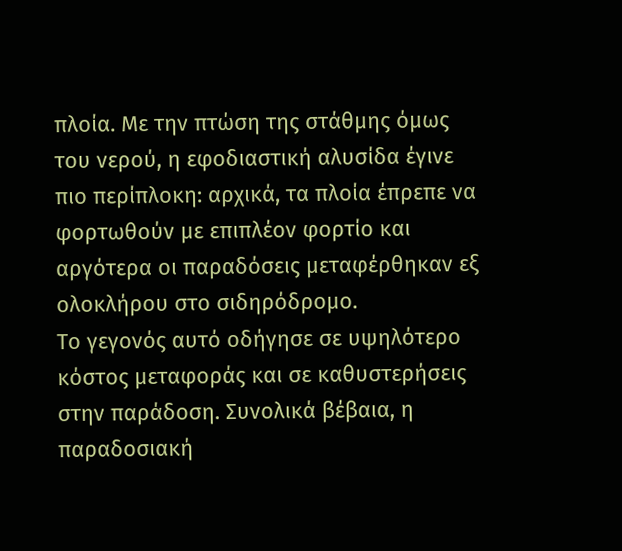πλοία. Με την πτώση της στάθμης όμως του νερού, η εφοδιαστική αλυσίδα έγινε πιο περίπλοκη: αρχικά, τα πλοία έπρεπε να φορτωθούν με επιπλέον φορτίο και αργότερα οι παραδόσεις μεταφέρθηκαν εξ ολοκλήρου στο σιδηρόδρομο.
Το γεγονός αυτό οδήγησε σε υψηλότερο κόστος μεταφοράς και σε καθυστερήσεις στην παράδοση. Συνολικά βέβαια, η παραδοσιακή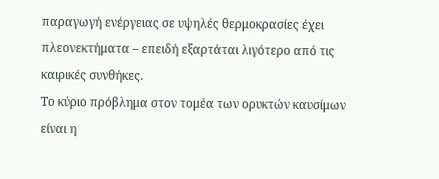παραγωγή ενέργειας σε υψηλές θερμοκρασίες έχει πλεονεκτήματα – επειδή εξαρτάται λιγότερο από τις καιρικές συνθήκες.
Το κύριο πρόβλημα στον τομέα των ορυκτών καυσίμων είναι η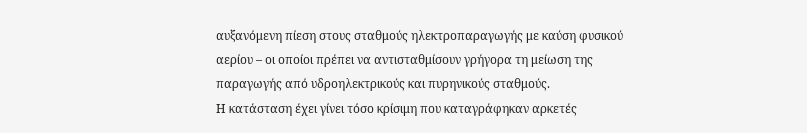αυξανόμενη πίεση στους σταθμούς ηλεκτροπαραγωγής με καύση φυσικού αερίου – οι οποίοι πρέπει να αντισταθμίσουν γρήγορα τη μείωση της παραγωγής από υδροηλεκτρικούς και πυρηνικούς σταθμούς.
Η κατάσταση έχει γίνει τόσο κρίσιμη που καταγράφηκαν αρκετές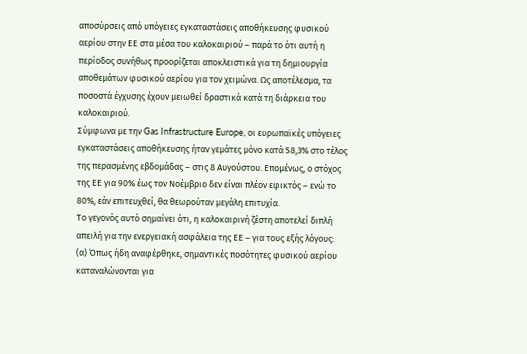αποσύρσεις από υπόγειες εγκαταστάσεις αποθήκευσης φυσικού αερίου στην ΕΕ στα μέσα του καλοκαιριού – παρά το ότι αυτή η περίοδος συνήθως προορίζεται αποκλειστικά για τη δημιουργία αποθεμάτων φυσικού αερίου για τον χειμώνα. Ως αποτέλεσμα, τα ποσοστά έγχυσης έχουν μειωθεί δραστικά κατά τη διάρκεια του καλοκαιριού.
Σύμφωνα με την Gas Infrastructure Europe, οι ευρωπαϊκές υπόγειες εγκαταστάσεις αποθήκευσης ήταν γεμάτες μόνο κατά 58,3% στο τέλος της περασμένης εβδομάδας – στις 8 Αυγούστου. Επομένως, ο στόχος της ΕΕ για 90% έως τον Νοέμβριο δεν είναι πλέον εφικτός – ενώ το 80%, εάν επιτευχθεί, θα θεωρούταν μεγάλη επιτυχία.
Το γεγονός αυτό σημαίνει ότι, η καλοκαιρινή ζέστη αποτελεί διπλή απειλή για την ενεργειακή ασφάλεια της ΕΕ – για τους εξής λόγους:
(α) Όπως ήδη αναφέρθηκε, σημαντικές ποσότητες φυσικού αερίου καταναλώνονται για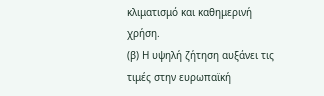κλιματισμό και καθημερινή χρήση.
(β) Η υψηλή ζήτηση αυξάνει τις τιμές στην ευρωπαϊκή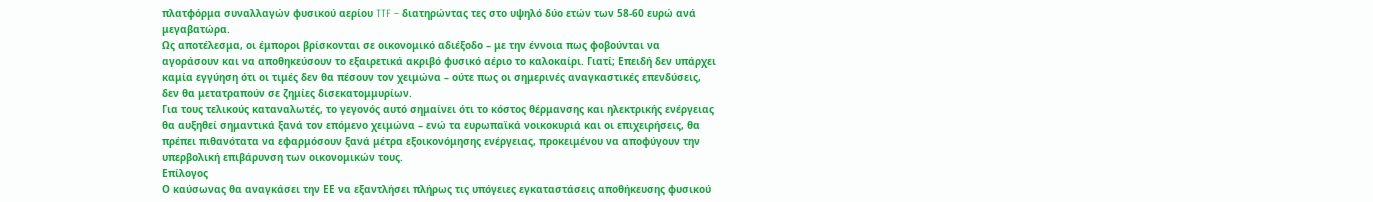πλατφόρμα συναλλαγών φυσικού αερίου TTF – διατηρώντας τες στο υψηλό δύο ετών των 58-60 ευρώ ανά μεγαβατώρα.
Ως αποτέλεσμα, οι έμποροι βρίσκονται σε οικονομικό αδιέξοδο – με την έννοια πως φοβούνται να αγοράσουν και να αποθηκεύσουν το εξαιρετικά ακριβό φυσικό αέριο το καλοκαίρι. Γιατί; Επειδή δεν υπάρχει καμία εγγύηση ότι οι τιμές δεν θα πέσουν τον χειμώνα – ούτε πως οι σημερινές αναγκαστικές επενδύσεις, δεν θα μετατραπούν σε ζημίες δισεκατομμυρίων.
Για τους τελικούς καταναλωτές, το γεγονός αυτό σημαίνει ότι το κόστος θέρμανσης και ηλεκτρικής ενέργειας θα αυξηθεί σημαντικά ξανά τον επόμενο χειμώνα – ενώ τα ευρωπαϊκά νοικοκυριά και οι επιχειρήσεις, θα πρέπει πιθανότατα να εφαρμόσουν ξανά μέτρα εξοικονόμησης ενέργειας, προκειμένου να αποφύγουν την υπερβολική επιβάρυνση των οικονομικών τους.
Επίλογος
Ο καύσωνας θα αναγκάσει την ΕΕ να εξαντλήσει πλήρως τις υπόγειες εγκαταστάσεις αποθήκευσης φυσικού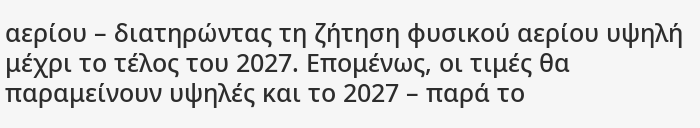αερίου – διατηρώντας τη ζήτηση φυσικού αερίου υψηλή μέχρι το τέλος του 2027. Επομένως, οι τιμές θα παραμείνουν υψηλές και το 2027 – παρά το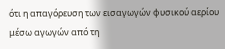ότι η απαγόρευση των εισαγωγών φυσικού αερίου μέσω αγωγών από τη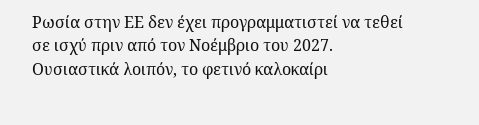Ρωσία στην ΕΕ δεν έχει προγραμματιστεί να τεθεί σε ισχύ πριν από τον Νοέμβριο του 2027.
Ουσιαστικά λοιπόν, το φετινό καλοκαίρι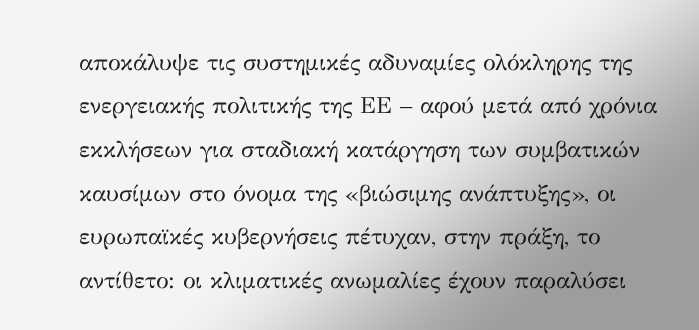αποκάλυψε τις συστημικές αδυναμίες ολόκληρης της ενεργειακής πολιτικής της ΕΕ – αφού μετά από χρόνια εκκλήσεων για σταδιακή κατάργηση των συμβατικών καυσίμων στο όνομα της «βιώσιμης ανάπτυξης», οι ευρωπαϊκές κυβερνήσεις πέτυχαν, στην πράξη, το αντίθετο: οι κλιματικές ανωμαλίες έχουν παραλύσει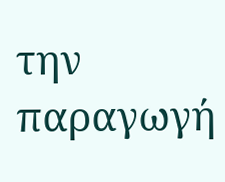την παραγωγή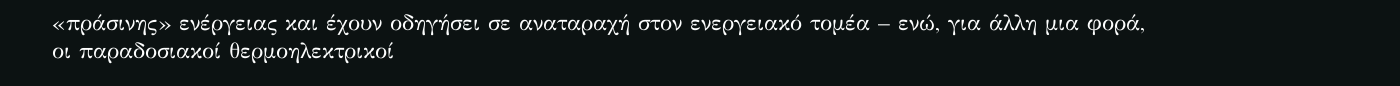«πράσινης» ενέργειας και έχουν οδηγήσει σε αναταραχή στον ενεργειακό τομέα – ενώ, για άλλη μια φορά, οι παραδοσιακοί θερμοηλεκτρικοί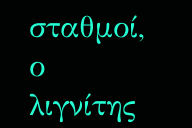σταθμοί, ο λιγνίτης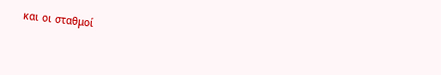και οι σταθμοί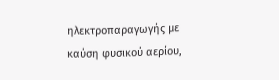ηλεκτροπαραγωγής με καύση φυσικού αερίου,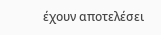έχουν αποτελέσει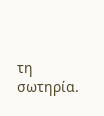τη σωτηρία.